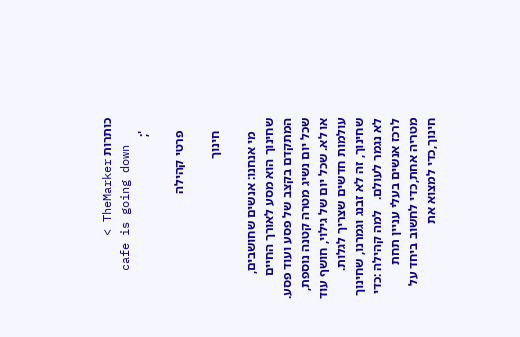כותרות TheMarker >
    cafe is going down
    ';

    פרטי קהילה

    חינוך

    מי אנחנו: אנשים שחושבים, שחינוך הוא מסע לאורך החיים המתקדם בקצב של פסע ועוד פסע. שכל יום נשיג מטרה קטנה נוספת, או לא. שכל יום של גילוי, חושף עוד עולמות חדשים שצריך לגלות. שחינוך, זה לא זבנג וגמרנו, שחינוך לא נגמר לעולם.   למה קהילה :כדי לרכז אנשים בעלי עניין תחת מטריה אחת,כדי לחשוב ביחד על חינוך,כדי למצוא את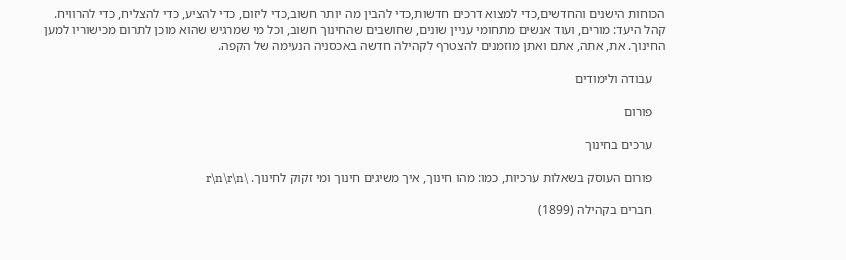הכוחות הישנים והחדשים,כדי למצוא דרכים חדשות,כדי להבין מה יותר חשוב,כדי ליזום, כדי להציע, כדי להצליח, כדי להרוויח.   קהל היעד: מורים, ועוד אנשים מתחומי עניין שונים, שחושבים שהחינוך חשוב, וכל מי שמרגיש שהוא מוכן לתרום מכישוריו למען החינוך. את, אתה, אתם ואתן מוזמנים להצטרף לקהילה חדשה באכסניה הנעימה של הקפה.

    עבודה ולימודים

    פורום

    ערכים בחינוך

    פורום העוסק בשאלות ערכיות, כמו: מהו חינוך, איך משיגים חינוך ומי זקוק לחינוך. \r\n\r\n

    חברים בקהילה (1899)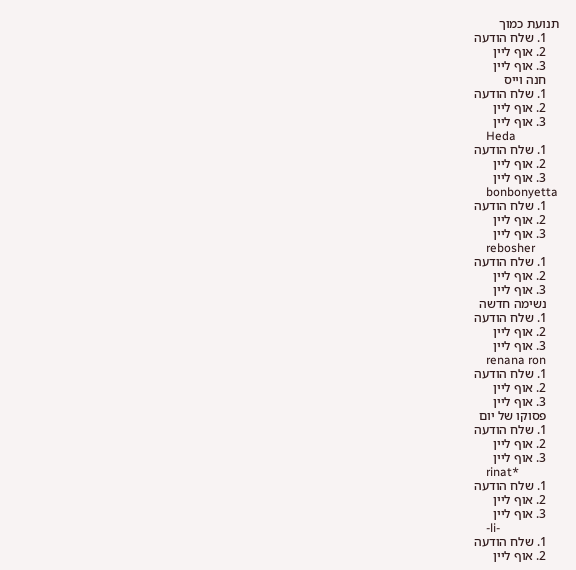תנועת כמוך
    1. שלח הודעה
    2. אוף ליין
    3. אוף ליין
    חנה וייס
    1. שלח הודעה
    2. אוף ליין
    3. אוף ליין
    Heda
    1. שלח הודעה
    2. אוף ליין
    3. אוף ליין
    bonbonyetta
    1. שלח הודעה
    2. אוף ליין
    3. אוף ליין
    rebosher
    1. שלח הודעה
    2. אוף ליין
    3. אוף ליין
    נשימה חדשה
    1. שלח הודעה
    2. אוף ליין
    3. אוף ליין
    renana ron
    1. שלח הודעה
    2. אוף ליין
    3. אוף ליין
    פסוקו של יום
    1. שלח הודעה
    2. אוף ליין
    3. אוף ליין
    rinat*
    1. שלח הודעה
    2. אוף ליין
    3. אוף ליין
    -li-
    1. שלח הודעה
    2. אוף ליין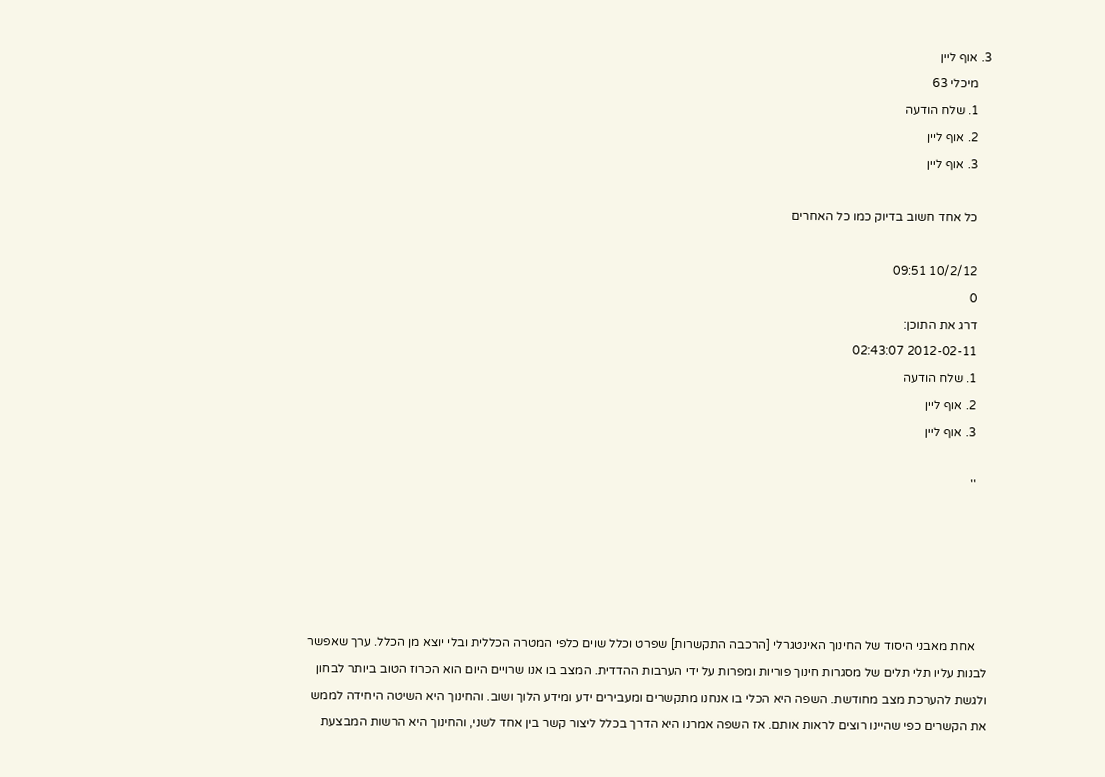3. אוף ליין
    מיכלי 63
    1. שלח הודעה
    2. אוף ליין
    3. אוף ליין

    כל אחד חשוב בדיוק כמו כל האחרים

    10/2/12 09:51
    0
    דרג את התוכן:
    2012-02-11 02:43:07
    1. שלח הודעה
    2. אוף ליין
    3. אוף ליין

    ''





    אחת מאבני היסוד של החינוך האינטגרלי [הרכבה התקשרות] שפרט וכלל שוים כלפי המטרה הכללית ובלי יוצא מן הכלל. ערך שאפשר לבנות עליו תלי תלים של מסגרות חינוך פוריות ומפרות על ידי הערבות ההדדית. המצב בו אנו שרויים היום הוא הכרוז הטוב ביותר לבחון ולגשת להערכת מצב מחודשת. השפה היא הכלי בו אנחנו מתקשרים ומעבירים ידע ומידע הלוך ושוב. והחינוך היא השיטה היחידה לממש את הקשרים כפי שהיינו רוצים לראות אותם. אז השפה אמרנו היא הדרך בכלל ליצור קשר בין אחד לשני, והחינוך היא הרשות המבצעת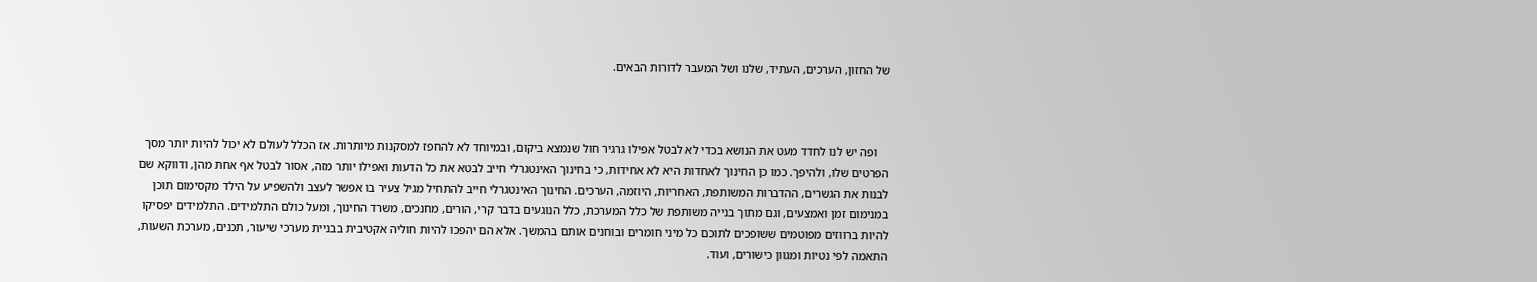של החזון, הערכים, העתיד, שלנו ושל המעבר לדורות הבאים.



    ופה יש לנו לחדד מעט את הנושא בכדי לא לבטל אפילו גרגיר חול שנמצא ביקום, ובמיוחד לא להחפז למסקנות מיותרות. אז הכלל לעולם לא יכול להיות יותר מסך הפרטים שלו, ולהיפך. כמו כן החינוך לאחדות היא לא אחידות, כי בחינוך האינטגרלי חייב לבטא את כל הדעות ואפילו יותר מזה, אסור לבטל אף אחת מהן, ודווקא שם לבנות את הגשרים, ההדברות המשותפת, האחריות, היוזמה, הערכים. החינוך האינטגרלי חייב להתחיל מגיל צעיר בו אפשר לעצב ולהשפיע על הילד מקסימום תוכן במנימום זמן ואמצעים, וגם מתוך בנייה משותפת של כלל המערכת, כלל הנוגעים בדבר קרי, הורים, מחנכים, משרד החינוך, ומעל כולם התלמידים. התלמידים יפסיקו להיות ברווזים מפוטמים ששופכים לתוכם כל מיני חומרים ובוחנים אותם בהמשך. אלא הם יהפכו להיות חוליה אקטיבית בבניית מערכי שיעור, תכנים, מערכת השעות, התאמה לפי נטיות ומגוון כישורים, ועוד.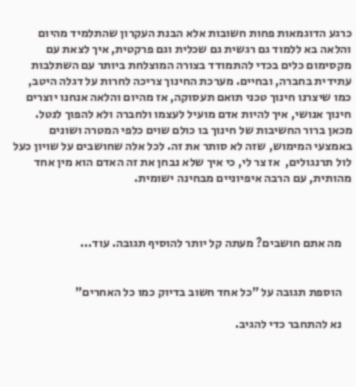כרגע הדוגמאות פחות חשובות אלא הבנת העקרון שהתלמיד מהיום והלאה בא ללמוד גם רגשית גם שכלית וגם פרקטית, איך לצאת עם מקסימום כלים בכדי להתמודד בצורה המוצלחת ביותר עם השתלבות עתידית בחברה, ובחיים. מערכת החינוך צריכה לחרות על דגלה היטב, כמו שיצרנו חינוך טכני תואם תעסוקה, אז מהיום והלאה אנחנו יוצרים חינוך אנושי, איך להיות אדם מועיל לעצמו ולחברה ולא להפוך לנטל. מכאן ברור החשיבות של חינוך בו כולם שוים כלפי המטרה ושונים באמצעי המימוש, שזה לא סותר את זה. לכל אלה שחושבים על שויון כעל לול תרנגולים,  אז צר לי, כי איך שלא נבחן את זה האדם הוא מין אחד מהותית, עם הרבה איפיוניים מבחינה ישומית.



    מה אתם חושבים? מעתה קל יותר להוסיף תגובה. עוד...


    הוספת תגובה על "כל אחד חשוב בדיוק כמו כל האחרים"

    נא להתחבר כדי להגיב.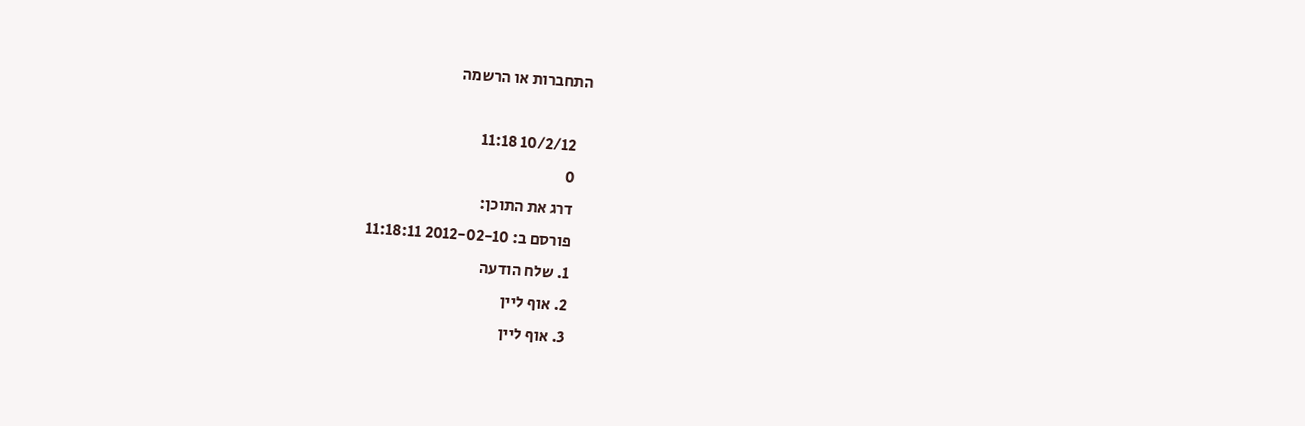התחברות או הרשמה

    10/2/12 11:18
    0
    דרג את התוכן:
    פורסם ב: 2012-02-10 11:18:11
    1. שלח הודעה
    2. אוף ליין
    3. אוף ליין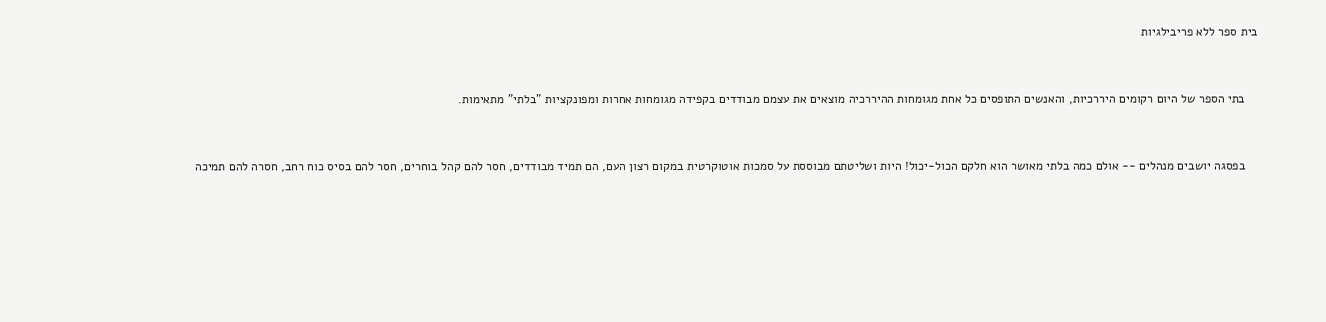בית ספר ללא פריבילגיות



    בתי הספר של היום רקומים היררכיות, והאנשים התופסים כל אחת מגומחות ההיררכיה מוצאים את עצמם מבודדים בקפידה מגומחות אחרות ומפונקציות "בלתי" מתאימות.



    בפסגה יושבים מנהלים -- אולם כמה בלתי מאושר הוא חלקם הכול-יכול! היות ושליטתם מבוססת על סמכות אוטוקרטית במקום רצון העם, הם תמיד מבודדים, חסר להם קהל בוחרים, חסר להם בסיס כוח רחב, חסרה להם תמיכה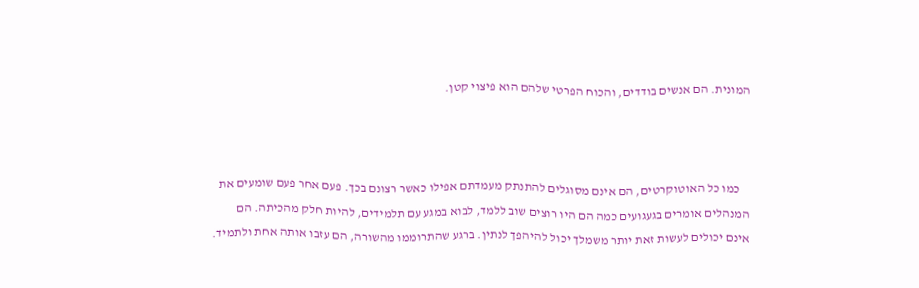המונית. הם אנשים בודדים, והכוח הפרטי שלהם הוא פיצוי קטן.



    כמו כל האוטוקרטים, הם אינם מסוגלים להתנתק מעמדתם אפילו כאשר רצונם בכך. פעם אחר פעם שומעים את המנהלים אומרים בגעגועים כמה הם היו רוצים שוב ללמד, לבוא במגע עם תלמידים, להיות חלק מהכיתה. הם אינם יכולים לעשות זאת יותר משמלך יכול להיהפך לנתין. ברגע שהתרוממו מהשורה, הם עזבו אותה אחת ולתמיד.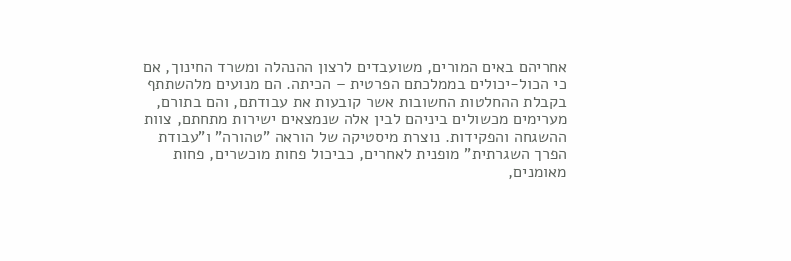אחריהם באים המורים, משועבדים לרצון ההנהלה ומשרד החינוך, אם כי הכול-יכולים בממלכתם הפרטית – הכיתה. הם מנועים מלהשתתף בקבלת ההחלטות החשובות אשר קובעות את עבודתם, והם בתורם, מערימים מכשולים ביניהם לבין אלה שנמצאים ישירות מתחתם, צוות ההשגחה והפקידות. נוצרת מיסטיקה של הוראה "טהורה" ו"עבודת הפרך השגרתית" מופנית לאחרים, כביכול פחות מוכשרים, פחות מאומנים,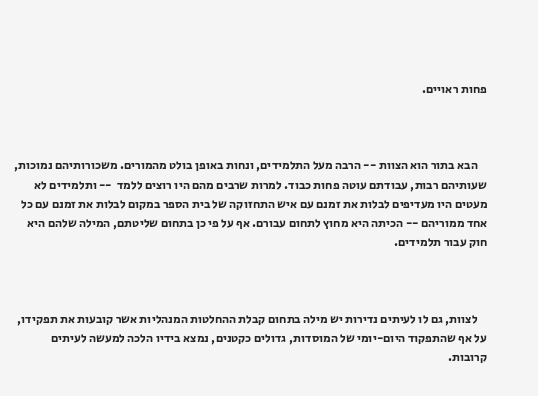פחות ראויים.



    הבא בתור הוא הצוות -- הרבה מעל התלמידים, ונחות באופן בולט מהמורים. משכורותיהם נמוכות, שעותיהם רבות, עבודתם עוטה פחות כבוד. למרות שרבים מהם היו רוצים ללמד  -- ותלמידים לא מעטים היו מעדיפים לבלות את זמנם עם איש התחזוקה של בית הספר במקום לבלות את זמנם עם כל אחד ממוריהם -- הכיתה היא מחוץ לתחום עבורם. אף על פי כן בתחום שליטתם, המילה שלהם היא חוק עבור תלמידים.



    לצוות, גם לו לעיתים נדירות יש מילה בתחום קבלת ההחלטות המנהליות אשר קובעות את תפקידו, על אף שהתפקוד היום-יומי של המוסדות, גדולים כקטנים, נמצא בידיו הלכה למעשה לעיתים קרובות.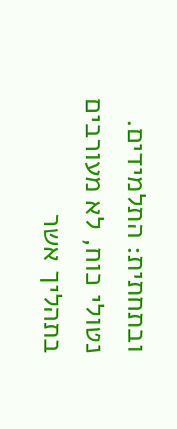ובתחתית: התלמידים. נטולי כוח, לא מעורבים בתהליך אשר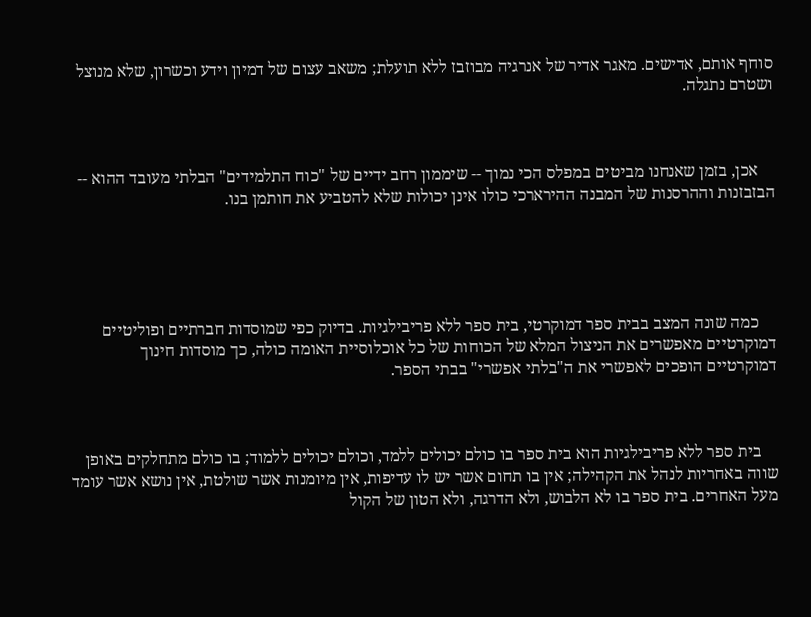סוחף אותם, אדישים. מאגר אדיר של אנרגיה מבוזבז ללא תועלת; משאב עצום של דמיון וידע וכשרון, שלא מנוצל ושטרם נתגלה.



    אכן, בזמן שאנחנו מביטים במפלס הכי נמוך -- שיממון רחב ידיים של "כוח התלמידים" הבלתי מעובד ההוא -- הבזבזנות וההרסנות של המבנה ההירארכי כולו אינן יכולות שלא להטביע את חותמן בנו.





    כמה שונה המצב בבית ספר דמוקרטי, בית ספר ללא פריבילגיות. בדיוק כפי שמוסדות חברתיים ופוליטיים דמוקרטיים מאפשרים את הניצול המלא של הכוחות של כל אוכלוסיית האומה כולה, כך מוסדות חינוך דמוקרטיים הופכים לאפשרי את ה"בלתי אפשרי" בבתי הספר.



    בית ספר ללא פריבילגיות הוא בית ספר בו כולם יכולים ללמד, וכולם יכולים ללמוד; בו כולם מתחלקים באופן שווה באחריות לנהל את הקהילה; אין בו תחום אשר יש לו עדיפות, אין מיומנות אשר שולטת, אין נושא אשר עומד מעל האחרים. בית ספר בו לא הלבוש, ולא הדרגה, ולא הטון של הקול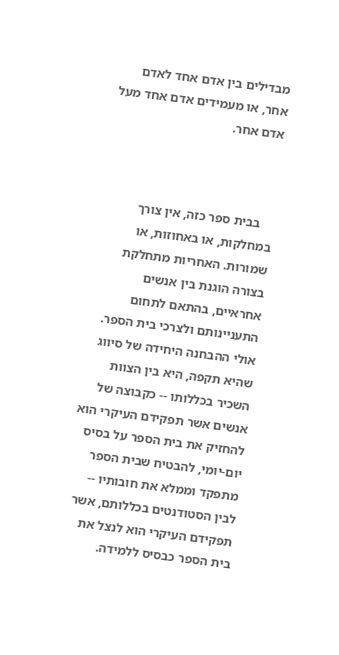מבדילים בין אדם אחד לאדם אחר, או מעמידים אדם אחד מעל אדם אחר.



    בבית ספר כזה, אין צורך במחלקות, או באחוזות, או שמורות. האחריות מתחלקת בצורה הוגנת בין אנשים אחראיים, בהתאם לתחום התעניינותם ולצרכי בית הספר. אולי ההבחנה היחידה של סיווג שהיא תקפה, היא בין הצוות השכיר בכללותו -- כקבוצה של אנשים אשר תפקידם העיקרי הוא להחזיק את בית הספר על בסיס יום-יומי, להבטיח שבית הספר מתפקד וממלא את חובותיו -- לבין הסטודנטים בכללותם, אשר תפקידם העיקרי הוא לנצל את בית הספר כבסיס ללמידה.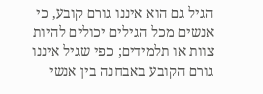הגיל גם הוא איננו גורם קובע, כי אנשים מכל הגילים יכולים להיות צוות או תלמידים; כפי שגיל איננו גורם הקובע באבחנה בין אנשי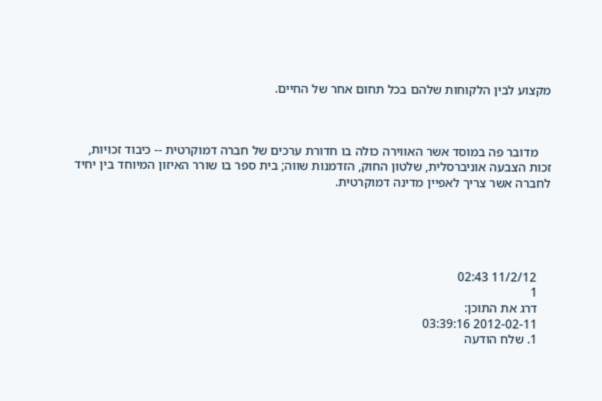מקצוע לבין הלקוחות שלהם בכל תחום אחר של החיים.



    מדובר פה במוסד אשר האווירה כולה בו חדורת ערכים של חברה דמוקרטית -- כיבוד זכויות, זכות הצבעה אוניברסלית, שלטון החוק, הזדמנות שווה; בית ספר בו שורר האיזון המיוחד בין יחיד לחברה אשר צריך לאפיין מדינה דמוקרטית.





    11/2/12 02:43
    1
    דרג את התוכן:
    2012-02-11 03:39:16
    1. שלח הודעה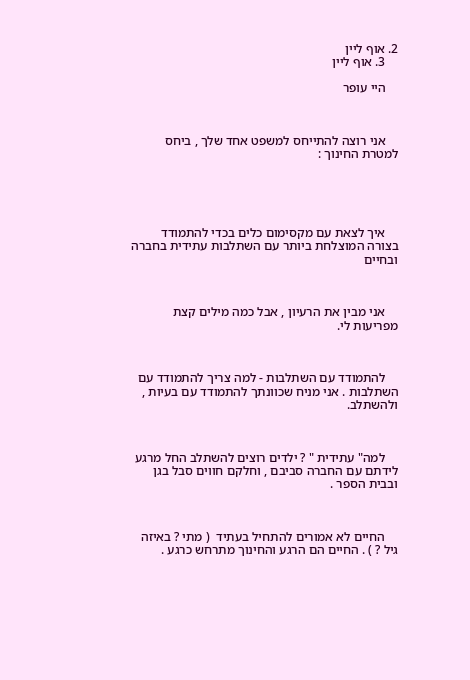2. אוף ליין
    3. אוף ליין

    היי עופר



    אני רוצה להתייחס למשפט אחד שלך , ביחס למטרת החינוך :





    איך לצאת עם מקסימום כלים בכדי להתמודד בצורה המוצלחת ביותר עם השתלבות עתידית בחברה ובחיים



    אני מבין את הרעיון , אבל כמה מילים קצת מפריעות לי.



    להתמודד עם השתלבות - למה צריך להתמודד עם השתלבות . אני מניח שכוונתך להתמודד עם בעיות , ולהשתלב.



    למה" עתידית " ? ילדים רוצים להשתלב החל מרגע לידתם עם החברה סביבם , וחלקם חווים סבל בגן ובבית הספר .



    החיים לא אמורים להתחיל בעתיד  ( מתי ? באיזה גיל ? ) . החיים הם הרגע והחינוך מתרחש כרגע .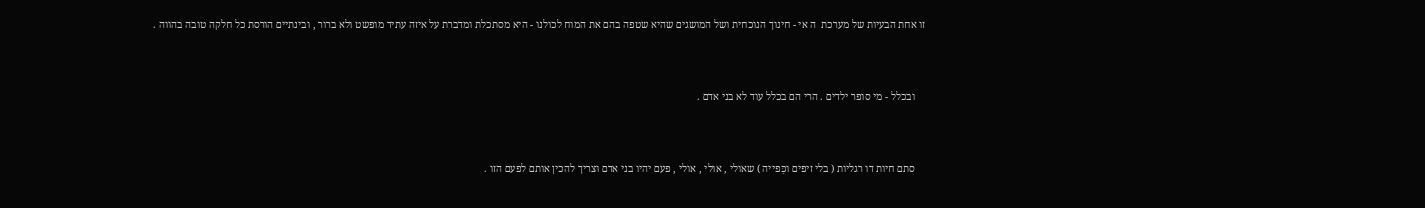זו אחת הבעיות של מערכת  ה אי - חינוך הנוכחית ושל המושגים שהיא שטפה בהם את המוח לכולנו - היא מסתכלת ומדברת על איזה עתיד מופשט ולא ברור , ובינתיים הורסת כל חלקה טובה בהווה .



    ובכלל - מי סופר ילדים . הרי הם בכלל עוד לא בני אדם .



    סתם חיות דו רגליות ( בלי זיפים וכַּפייה ) שאולי , אולי , אולי , פעם יהיו בני אדם וצריך להכין אותם לפעם הזו .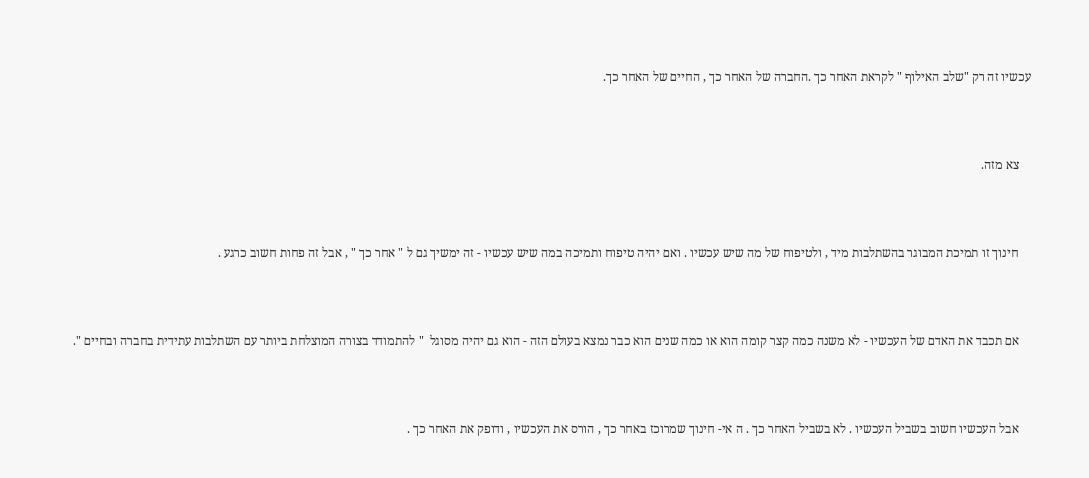עכשיו זה רק "שלב האילוף " לקראת האחר כך .החברה של האחר כך , החיים של האחר כך.



    צא מזה.



    חינוך זו תמיכת המבוגר בהשתלבות מיד , ולטיפוח של מה שיש עכשיו . ואם יהיה טיפוח ותמיכה במה שיש עכשיו - זה ימשיך גם ל " אחר כך " , אבל זה פחות חשוב כרגע .



    אם תכבד את האדם של העכשיו - לא משנה כמה קצר קומה הוא או כמה שנים הוא כבר נמצא בעולם הזה - הוא גם יהיה מסוגל  " להתמודד בצורה המוצלחת ביותר עם השתלבות עתידית בחברה ובחיים ".



    אבל העכשיו חשוב בשביל העכשיו . לא בשביל האחר כך . ה אי- חינוך שמרוכז באחר כך , הורס את העכשיו , ודופק את האחר כך .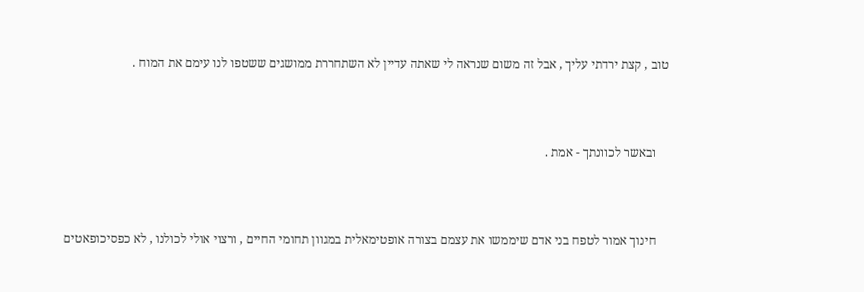טוב , קצת ירדתי עליך , אבל זה משום שנראה לי שאתה עדיין לא השתחררת ממושגים ששטפו לנו עימם את המוח .



    ובאשר לכוונתך - אמת .



    חינוך אמור לטפח בני אדם שיממשו את עצמם בצורה אופטימאלית במגוון תחומי החיים , ורצוי אולי לכולנו , לא כפסיכופאטים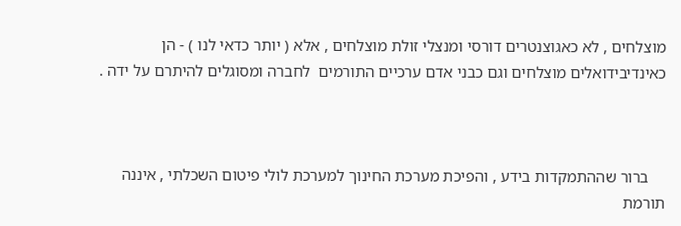מוצלחים , לא כאגוצנטרים דורסי ומנצלי זולת מוצלחים , אלא ( יותר כדאי לנו ) - הן כאינדיבידואלים מוצלחים וגם כבני אדם ערכיים התורמים  לחברה ומסוגלים להיתרם על ידה .



    ברור שההתמקדות בידע , והפיכת מערכת החינוך למערכת לולי פיטום השכלתי , איננה תורמת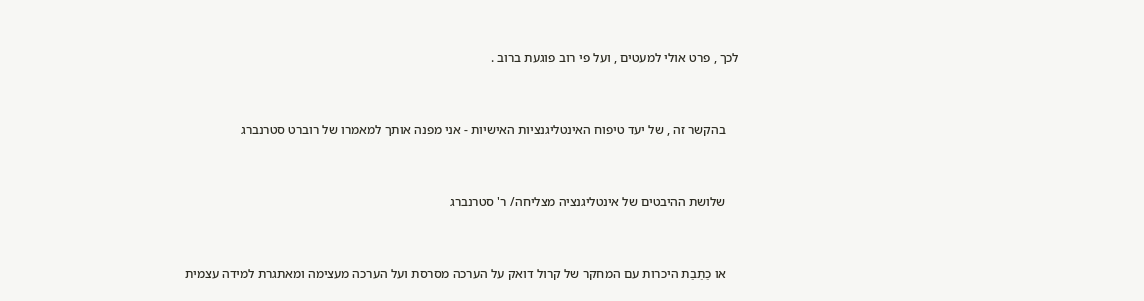לכך , פרט אולי למעטים , ועל פי רוב פוגעת ברוב .



    בהקשר זה , של יעד טיפוח האינטליגנציות האישיות - אני מפנה אותך למאמרו של רוברט סטרנברג



    שלושת ההיבטים של אינטליגנציה מצליחה/ ר' סטרנברג



    או כַתַבַת היכרות עם המחקר של קרול דואק על הערכה מסרסת ועל הערכה מעצימה ומאתגרת למידה עצמית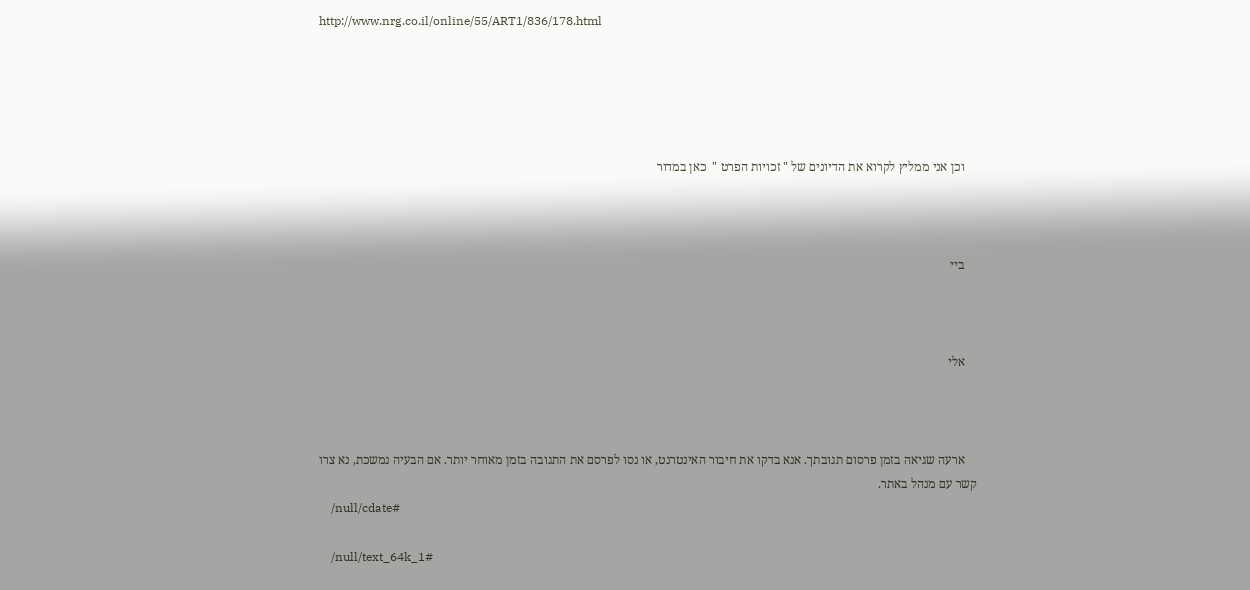http://www.nrg.co.il/online/55/ART1/836/178.html





    וכן אני ממליץ לקרוא את הדיונים של " זכויות הפרט "  כאן במדור



    ביי



    אלי



    ארעה שגיאה בזמן פרסום תגובתך. אנא בדקו את חיבור האינטרנט, או נסו לפרסם את התגובה בזמן מאוחר יותר. אם הבעיה נמשכת, נא צרו קשר עם מנהל באתר.
    /null/cdate#

    /null/text_64k_1#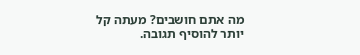מה אתם חושבים? מעתה קל יותר להוסיף תגובה.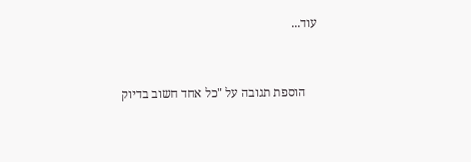עוד...


    הוספת תגובה על "כל אחד חשוב בדיוק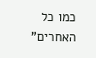כמו כל האחרים"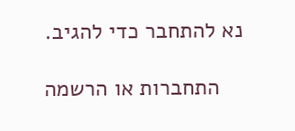נא להתחבר כדי להגיב.

    התחברות או הרשמה